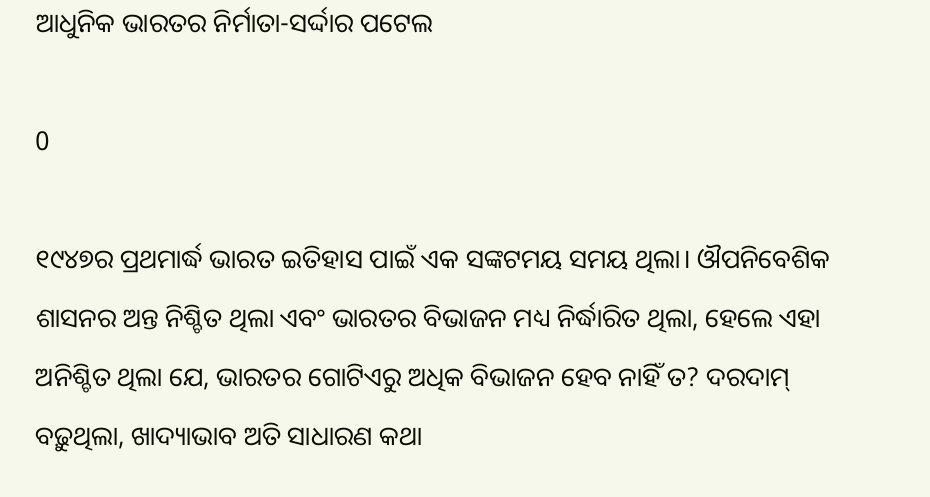ଆଧୁନିକ ଭାରତର ନିର୍ମାତା-ସର୍ଦ୍ଦାର ପଟେଲ

0

୧୯୪୭ର ପ୍ରଥମାର୍ଦ୍ଧ ଭାରତ ଇତିହାସ ପାଇଁ ଏକ ସଙ୍କଟମୟ ସମୟ ଥିଲା। ଔପନିବେଶିକ ଶାସନର ଅନ୍ତ ନିଶ୍ଚିତ ଥିଲା ଏବଂ ଭାରତର ବିଭାଜନ ମଧ୍ୟ ନିର୍ଦ୍ଧାରିତ ଥିଲା, ହେଲେ ଏହା ଅନିଶ୍ଚିତ ଥିଲା ଯେ, ଭାରତର ଗୋଟିଏରୁ ଅଧିକ ବିଭାଜନ ହେବ ନାହିଁ ତ? ଦରଦାମ୍‍ ବଢ଼ୁଥିଲା, ଖାଦ୍ୟାଭାବ ଅତି ସାଧାରଣ କଥା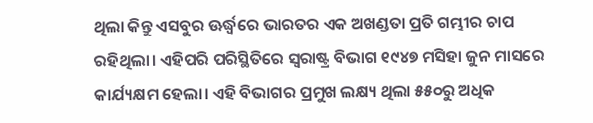ଥିଲା କିନ୍ତୁ ଏସବୁର ଊର୍ଦ୍ଧ୍ବରେ ଭାରତର ଏକ ଅଖଣ୍ଡତା ପ୍ରତି ଗମ୍ଭୀର ଚାପ ରହିଥିଲା। ଏହିପରି ପରିସ୍ଥିତିରେ ସ୍ୱରାଷ୍ଟ୍ର ବିଭାଗ ୧୯୪୭ ମସିହା ଜୁନ ମାସରେ କାର୍ଯ୍ୟକ୍ଷମ ହେଲା। ଏହି ବିଭାଗର ପ୍ରମୁଖ ଲକ୍ଷ୍ୟ ଥିଲା ୫୫୦ରୁ ଅଧିକ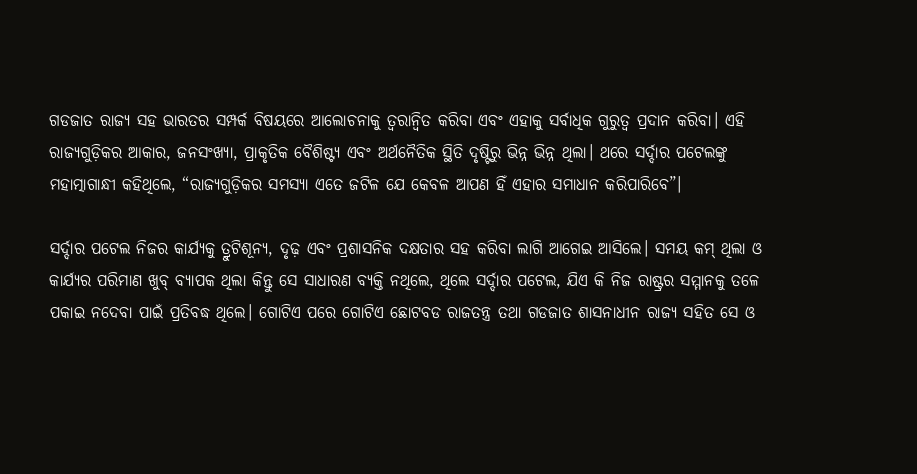ଗଡଜାତ ରାଜ୍ୟ ସହ ଭାରତର ସମ୍ପର୍କ ବିଷୟରେ ଆଲୋଚନାକୁ ତ୍ୱରାନ୍ୱିତ କରିବା ଏବଂ ଏହାକୁ ସର୍ବାଧିକ ଗୁରୁତ୍ୱ ପ୍ରଦାନ କରିବା। ଏହି ରାଜ୍ୟଗୁଡ଼ିକର ଆକାର, ଜନସଂଖ୍ୟା, ପ୍ରାକୃତିକ ବୈଶିଷ୍ଟ୍ୟ ଏବଂ ଅର୍ଥନୈତିକ ସ୍ଥିତି ଦୃଷ୍ଟିରୁ ଭିନ୍ନ ଭିନ୍ନ ଥିଲା। ଥରେ ସର୍ଦ୍ଦାର ପଟେଲଙ୍କୁ ମହାତ୍ମାଗାନ୍ଧୀ କହିଥିଲେ, “ରାଜ୍ୟଗୁଡ଼ିକର ସମସ୍ୟା ଏତେ ଜଟିଳ ଯେ କେବଳ ଆପଣ ହିଁ ଏହାର ସମାଧାନ କରିପାରିବେ”।

ସର୍ଦ୍ଦାର ପଟେଲ ନିଜର କାର୍ଯ୍ୟକୁ ତ୍ରୁଟିଶୂନ୍ୟ, ଦୃଢ଼ ଏବଂ ପ୍ରଶାସନିକ ଦକ୍ଷତାର ସହ କରିବା ଲାଗି ଆଗେଇ ଆସିଲେ। ସମୟ କମ୍‍ ଥିଲା ଓ କାର୍ଯ୍ୟର ପରିମାଣ ଖୁବ୍‍ ବ୍ୟାପକ ଥିଲା କିନ୍ତୁ ସେ ସାଧାରଣ ବ୍ୟକ୍ତି ନଥିଲେ, ଥିଲେ ସର୍ଦ୍ଦାର ପଟେଲ, ଯିଏ କି ନିଜ ରାଷ୍ଟ୍ରର ସମ୍ମାନକୁ ତଳେ ପକାଇ ନଦେବା ପାଇଁ ପ୍ରତିବଦ୍ଧ ଥିଲେ। ଗୋଟିଏ ପରେ ଗୋଟିଏ ଛୋଟବଡ ରାଜତନ୍ତ୍ର ତଥା ଗଡଜାତ ଶାସନାଧୀନ ରାଜ୍ୟ ସହିତ ସେ ଓ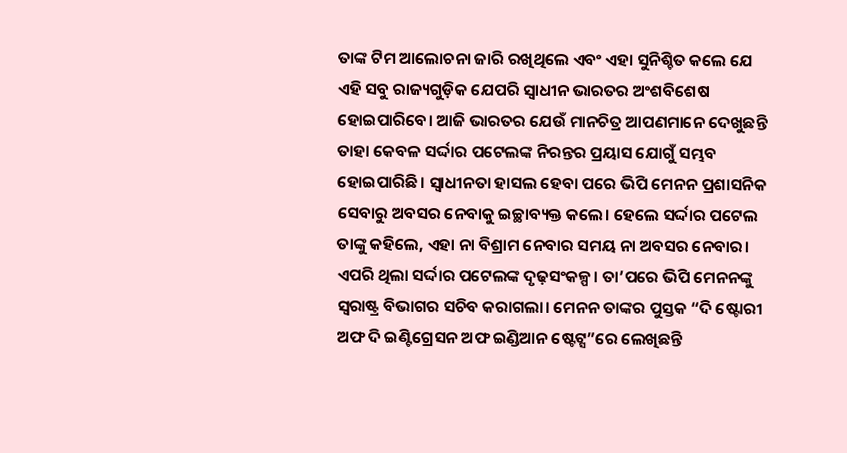ତାଙ୍କ ଟିମ ଆଲୋଚନା ଜାରି ରଖିଥିଲେ ଏବଂ ଏହା ସୁନିଶ୍ଚିତ କଲେ ଯେ ଏହି ସବୁ ରାଜ୍ୟଗୁଡ଼ିକ ଯେପରି ସ୍ୱାଧୀନ ଭାରତର ଅଂଶବିଶେଷ ହୋଇପାରିବେ। ଆଜି ଭାରତର ଯେଉଁ ମାନଚିତ୍ର ଆପଣମାନେ ଦେଖୁଛନ୍ତି ତାହା କେବଳ ସର୍ଦ୍ଦାର ପଟେଲଙ୍କ ନିରନ୍ତର ପ୍ରୟାସ ଯୋଗୁଁ ସମ୍ଭବ ହୋଇପାରିଛି। ସ୍ୱାଧୀନତା ହାସଲ ହେବା ପରେ ଭିପି ମେନନ ପ୍ରଶାସନିକ ସେବାରୁ ଅବସର ନେବାକୁ ଇଚ୍ଛାବ୍ୟକ୍ତ କଲେ। ହେଲେ ସର୍ଦ୍ଦାର ପଟେଲ ତାଙ୍କୁ କହିଲେ, ଏହା ନା ବିଶ୍ରାମ ନେବାର ସମୟ ନା ଅବସର ନେବାର। ଏପରି ଥିଲା ସର୍ଦ୍ଦାର ପଟେଲଙ୍କ ଦୃଢ଼ସଂକଳ୍ପ। ତା’ପରେ ଭିପି ମେନନଙ୍କୁ ସ୍ୱରାଷ୍ଟ୍ର ବିଭାଗର ସଚିବ କରାଗଲା। ମେନନ ତାଙ୍କର ପୁସ୍ତକ “ଦି ଷ୍ଟୋରୀ ଅଫ ଦି ଇଣ୍ଟିଗ୍ରେସନ ଅଫ ଇଣ୍ଡିଆନ ଷ୍ଟେଟ୍ସ”ରେ ଲେଖିଛନ୍ତି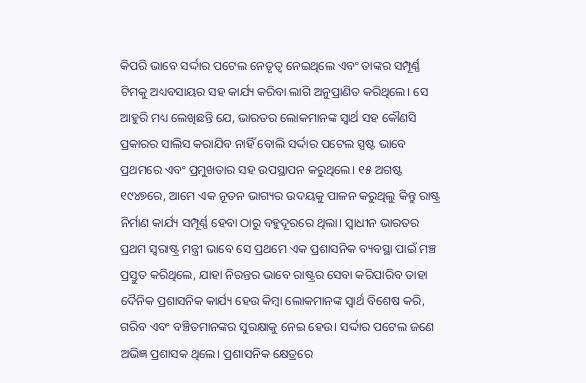କିପରି ଭାବେ ସର୍ଦ୍ଦାର ପଟେଲ ନେତୃତ୍ୱ ନେଇଥିଲେ ଏବଂ ତାଙ୍କର ସମ୍ପୂର୍ଣ୍ଣ ଟିମକୁ ଅଧ୍ୟବସାୟର ସହ କାର୍ଯ୍ୟ କରିବା ଲାଗି ଅନୁପ୍ରାଣିତ କରିଥିଲେ। ସେ ଆହୁରି ମଧ୍ୟ ଲେଖିଛନ୍ତି ଯେ, ଭାରତର ଲୋକମାନଙ୍କ ସ୍ୱାର୍ଥ ସହ କୌଣସି ପ୍ରକାରର ସାଲିସ କରାଯିବ ନାହିଁ ବୋଲି ସର୍ଦ୍ଦାର ପଟେଲ ସ୍ପଷ୍ଟ ଭାବେ ପ୍ରଥମରେ ଏବଂ ପ୍ରମୁଖତାର ସହ ଉପସ୍ଥାପନ କରୁଥିଲେ। ୧୫ ଅଗଷ୍ଟ ୧୯୪୭ରେ, ଆମେ ଏକ ନୂତନ ଭାଗ୍ୟର ଉଦୟକୁ ପାଳନ କରୁଥିଲୁ କିନ୍ତୁ ରାଷ୍ଟ୍ର ନିର୍ମାଣ କାର୍ଯ୍ୟ ସମ୍ପୂର୍ଣ୍ଣ ହେବା ଠାରୁ ବହୁଦୂରରେ ଥିଲା। ସ୍ୱାଧୀନ ଭାରତର ପ୍ରଥମ ସ୍ୱରାଷ୍ଟ୍ର ମନ୍ତ୍ରୀ ଭାବେ ସେ ପ୍ରଥମେ ଏକ ପ୍ରଶାସନିକ ବ୍ୟବସ୍ଥା ପାଇଁ ମଞ୍ଚ ପ୍ରସ୍ତୁତ କରିଥିଲେ, ଯାହା ନିରନ୍ତର ଭାବେ ରାଷ୍ଟ୍ରର ସେବା କରିପାରିବ ତାହା ଦୈନିକ ପ୍ରଶାସନିକ କାର୍ଯ୍ୟ ହେଉ କିମ୍ବା ଲୋକମାନଙ୍କ ସ୍ୱାର୍ଥ ବିଶେଷ କରି, ଗରିବ ଏବଂ ବଞ୍ଚିତମାନଙ୍କର ସୁରକ୍ଷାକୁ ନେଇ ହେଉ। ସର୍ଦ୍ଦାର ପଟେଲ ଜଣେ ଅଭିଜ୍ଞ ପ୍ରଶାସକ ଥିଲେ। ପ୍ରଶାସନିକ କ୍ଷେତ୍ରରେ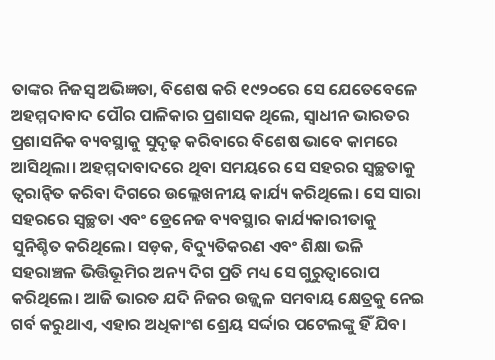ତାଙ୍କର ନିଜସ୍ୱ ଅଭିଜ୍ଞତା, ବିଶେଷ କରି ୧୯୨୦ରେ ସେ ଯେତେବେଳେ ଅହମ୍ମଦାବାଦ ପୌର ପାଳିକାର ପ୍ରଶାସକ ଥିଲେ, ସ୍ୱାଧୀନ ଭାରତର ପ୍ରଶାସନିକ ବ୍ୟବସ୍ଥାକୁ ସୁଦୃଢ଼ କରିବାରେ ବିଶେଷ ଭାବେ କାମରେ ଆସିଥିଲା। ଅହମ୍ମଦାବାଦରେ ଥିବା ସମୟରେ ସେ ସହରର ସ୍ୱଚ୍ଛତାକୁ ତ୍ୱରାନ୍ୱିତ କରିବା ଦିଗରେ ଉଲ୍ଲେଖନୀୟ କାର୍ଯ୍ୟ କରିଥିଲେ। ସେ ସାରା ସହରରେ ସ୍ୱଚ୍ଛତା ଏବଂ ଡ୍ରେନେଜ ବ୍ୟବସ୍ଥାର କାର୍ଯ୍ୟକାରୀତାକୁ ସୁନିଶ୍ଚିତ କରିଥିଲେ। ସଡ଼କ, ବିଦ୍ୟୁତିକରଣ ଏବଂ ଶିକ୍ଷା ଭଳି ସହରାଞ୍ଚଳ ଭିତ୍ତିଭୂମିର ଅନ୍ୟ ଦିଗ ପ୍ରତି ମଧ୍ୟ ସେ ଗୁରୁତ୍ୱାରୋପ କରିଥିଲେ। ଆଜି ଭାରତ ଯଦି ନିଜର ଉଜ୍ଜ୍ୱଳ ସମବାୟ କ୍ଷେତ୍ରକୁ ନେଇ ଗର୍ବ କରୁଥାଏ, ଏହାର ଅଧିକାଂଶ ଶ୍ରେୟ ସର୍ଦ୍ଦାର ପଟେଲଙ୍କୁ ହିଁ ଯିବ।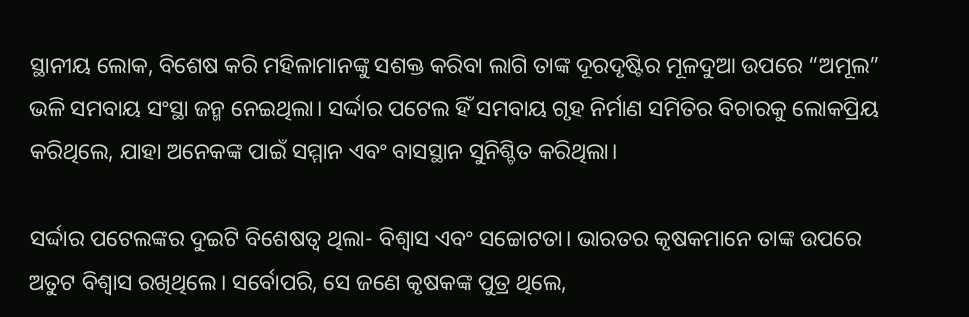ସ୍ଥାନୀୟ ଲୋକ, ବିଶେଷ କରି ମହିଳାମାନଙ୍କୁ ସଶକ୍ତ କରିବା ଲାଗି ତାଙ୍କ ଦୂରଦୃଷ୍ଟିର ମୂଳଦୁଆ ଉପରେ “ଅମୂଲ” ଭଳି ସମବାୟ ସଂସ୍ଥା ଜନ୍ମ ନେଇଥିଲା। ସର୍ଦ୍ଦାର ପଟେଲ ହିଁ ସମବାୟ ଗୃହ ନିର୍ମାଣ ସମିତିର ବିଚାରକୁ ଲୋକପ୍ରିୟ କରିଥିଲେ, ଯାହା ଅନେକଙ୍କ ପାଇଁ ସମ୍ମାନ ଏବଂ ବାସସ୍ଥାନ ସୁନିଶ୍ଚିତ କରିଥିଲା।

ସର୍ଦ୍ଦାର ପଟେଲଙ୍କର ଦୁଇଟି ବିଶେଷତ୍ୱ ଥିଲା- ବିଶ୍ୱାସ ଏବଂ ସଚ୍ଚୋଟତା। ଭାରତର କୃଷକମାନେ ତାଙ୍କ ଉପରେ ଅତୁଟ ବିଶ୍ୱାସ ରଖିଥିଲେ। ସର୍ବୋପରି, ସେ ଜଣେ କୃଷକଙ୍କ ପୁତ୍ର ଥିଲେ,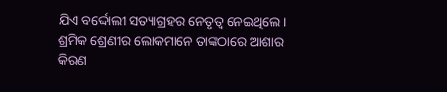ଯିଏ ବର୍ଦ୍ଦୋଲୀ ସତ୍ୟାଗ୍ରହର ନେତୃତ୍ୱ ନେଇଥିଲେ। ଶ୍ରମିକ ଶ୍ରେଣୀର ଲୋକମାନେ ତାଙ୍କଠାରେ ଆଶାର କିରଣ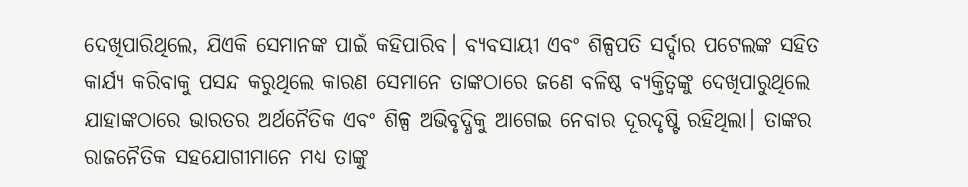ଦେଖିପାରିଥିଲେ, ଯିଏକି ସେମାନଙ୍କ ପାଇଁ କହିପାରିବ। ବ୍ୟବସାୟୀ ଏବଂ ଶିଳ୍ପପତି ସର୍ଦ୍ଦାର ପଟେଲଙ୍କ ସହିତ କାର୍ଯ୍ୟ କରିବାକୁ ପସନ୍ଦ କରୁଥିଲେ କାରଣ ସେମାନେ ତାଙ୍କଠାରେ ଜଣେ ବଳିଷ୍ଠ ବ୍ୟକ୍ତିତ୍ୱଙ୍କୁ ଦେଖିପାରୁଥିଲେ ଯାହାଙ୍କଠାରେ ଭାରତର ଅର୍ଥନୈତିକ ଏବଂ ଶିଳ୍ପ ଅଭିବୃଦ୍ଧିକୁ ଆଗେଇ ନେବାର ଦୂରଦୃଷ୍ଟି ରହିଥିଲା। ତାଙ୍କର ରାଜନୈତିକ ସହଯୋଗୀମାନେ ମଧ୍ୟ ତାଙ୍କୁ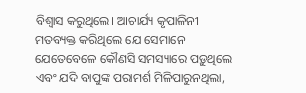ବିଶ୍ୱାସ କରୁଥିଲେ। ଆଚାର୍ଯ୍ୟ କୃପାଳିନୀ ମତବ୍ୟକ୍ତ କରିଥିଲେ ଯେ ସେମାନେ ଯେତେବେଳେ କୌଣସି ସମସ୍ୟାରେ ପଡ଼ୁଥିଲେ ଏବଂ ଯଦି ବାପୁଙ୍କ ପରାମର୍ଶ ମିଳିପାରୁନଥିଲା,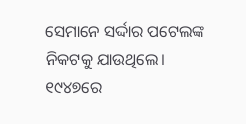ସେମାନେ ସର୍ଦ୍ଦାର ପଟେଲଙ୍କ ନିକଟକୁ ଯାଉଥିଲେ। ୧୯୪୭ରେ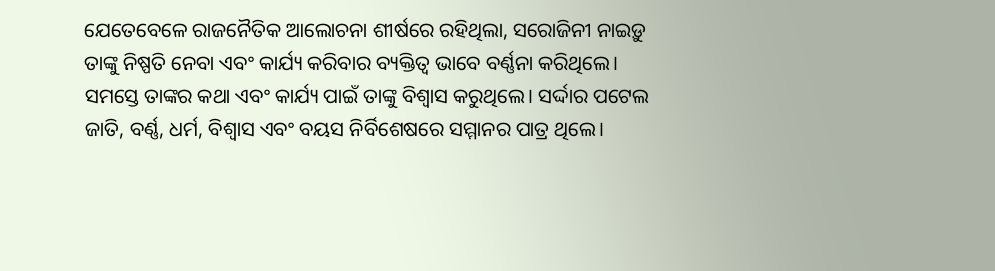ଯେତେବେଳେ ରାଜନୈତିକ ଆଲୋଚନା ଶୀର୍ଷରେ ରହିଥିଲା, ସରୋଜିନୀ ନାଇଡ଼ୁ ତାଙ୍କୁ ନିଷ୍ପତି ନେବା ଏବଂ କାର୍ଯ୍ୟ କରିବାର ବ୍ୟକ୍ତିତ୍ୱ ଭାବେ ବର୍ଣ୍ଣନା କରିଥିଲେ। ସମସ୍ତେ ତାଙ୍କର କଥା ଏବଂ କାର୍ଯ୍ୟ ପାଇଁ ତାଙ୍କୁ ବିଶ୍ୱାସ କରୁଥିଲେ। ସର୍ଦ୍ଦାର ପଟେଲ ଜାତି, ବର୍ଣ୍ଣ, ଧର୍ମ, ବିଶ୍ୱାସ ଏବଂ ବୟସ ନିର୍ବିଶେଷରେ ସମ୍ମାନର ପାତ୍ର ଥିଲେ।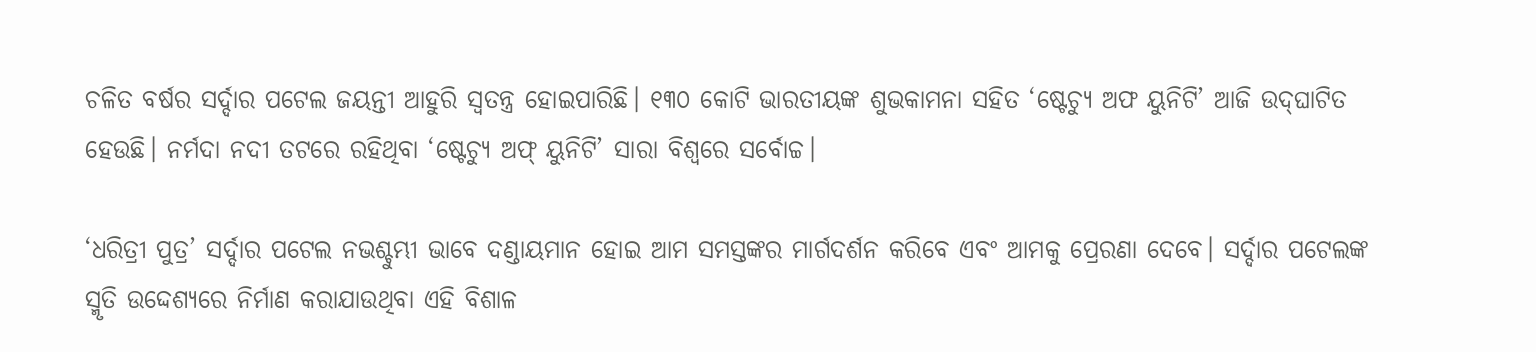ଚଳିତ ବର୍ଷର ସର୍ଦ୍ଦାର ପଟେଲ ଜୟନ୍ତୀ ଆହୁରି ସ୍ୱତନ୍ତ୍ର ହୋଇପାରିଛି। ୧୩୦ କୋଟି ଭାରତୀୟଙ୍କ ଶୁଭକାମନା ସହିତ ‘ଷ୍ଟେଚ୍ୟୁ ଅଫ ୟୁନିଟି’ ଆଜି ଉଦ୍‍ଘାଟିତ ହେଉଛି। ନର୍ମଦା ନଦୀ ତଟରେ ରହିଥିବା ‘ଷ୍ଟେଚ୍ୟୁ ଅଫ୍‍ ୟୁନିଟି’ ସାରା ବିଶ୍ୱରେ ସର୍ବୋଚ୍ଚ।

‘ଧରିତ୍ରୀ ପୁତ୍ର’ ସର୍ଦ୍ଦାର ପଟେଲ ନଭଶ୍ଚୁମ୍ଭୀ ଭାବେ ଦଣ୍ଡାୟମାନ ହୋଇ ଆମ ସମସ୍ତଙ୍କର ମାର୍ଗଦର୍ଶନ କରିବେ ଏବଂ ଆମକୁ ପ୍ରେରଣା ଦେବେ। ସର୍ଦ୍ଦାର ପଟେଲଙ୍କ ସ୍ମୃତି ଉଦ୍ଦେଶ୍ୟରେ ନିର୍ମାଣ କରାଯାଉଥିବା ଏହି ବିଶାଳ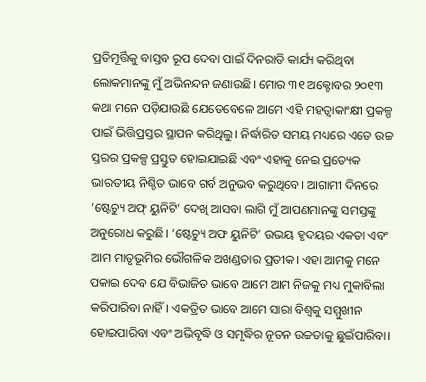ପ୍ରତିମୂର୍ତ୍ତିକୁ ବାସ୍ତବ ରୂପ ଦେବା ପାଇଁ ଦିନରାତି କାର୍ଯ୍ୟ କରିଥିବା ଲୋକମାନଙ୍କୁ ମୁଁ ଅଭିନନ୍ଦନ ଜଣାଉଛି। ମୋର ୩୧ ଅକ୍ଟୋବର ୨୦୧୩ କଥା ମନେ ପଡ଼ିଯାଉଛି ଯେତେବେଳେ ଆମେ ଏହି ମହତ୍ୱାକାଂକ୍ଷୀ ପ୍ରକଳ୍ପ ପାଇଁ ଭିତ୍ତିପ୍ରସ୍ତର ସ୍ଥାପନ କରିଥିଲୁ। ନିର୍ଦ୍ଧାରିତ ସମୟ ମଧ୍ୟରେ ଏତେ ଉଚ୍ଚ ସ୍ତରର ପ୍ରକଳ୍ପ ପ୍ରସ୍ତୁତ ହୋଇଯାଇଛି ଏବଂ ଏହାକୁ ନେଇ ପ୍ରତ୍ୟେକ ଭାରତୀୟ ନିଶ୍ଚିତ ଭାବେ ଗର୍ବ ଅନୁଭବ କରୁଥିବେ। ଆଗାମୀ ଦିନରେ ‘ଷ୍ଟେଚ୍ୟୁ ଅଫ୍‍ ୟୁନିଟି’ ଦେଖି ଆସବା ଲାଗି ମୁଁ ଆପଣମାନଙ୍କୁ ସମସ୍ତଙ୍କୁ ଅନୁରୋଧ କରୁଛି। ‘ଷ୍ଟେଚ୍ୟୁ ଅଫ ୟୁନିଟି’ ଉଭୟ ହୃଦୟର ଏକତା ଏବଂ ଆମ ମାତୃଭୂମିର ଭୌଗଳିକ ଅଖଣ୍ଡତାର ପ୍ରତୀକ। ଏହା ଆମକୁ ମନେ ପକାଇ ଦେବ ଯେ ବିଭାଜିତ ଭାବେ ଆମେ ଆମ ନିଜକୁ ମଧ୍ୟ ମୁକାବିଲା କରିପାରିବା ନାହିଁ। ଏକତ୍ରିତ ଭାବେ ଆମେ ସାରା ବିଶ୍ୱକୁ ସମ୍ମୁଖୀନ ହୋଇପାରିବା ଏବଂ ଅଭିବୃଦ୍ଧି ଓ ସମୃଦ୍ଧିର ନୂତନ ଉଚ୍ଚତାକୁ ଛୁଇଁପାରିବା।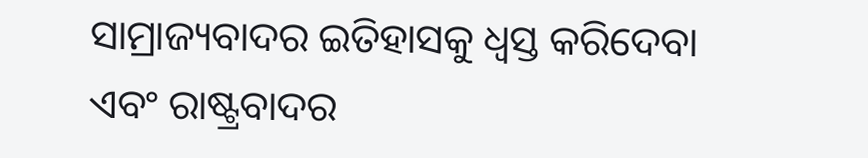ସାମ୍ରାଜ୍ୟବାଦର ଇତିହାସକୁ ଧ୍ୱସ୍ତ କରିଦେବା ଏବଂ ରାଷ୍ଟ୍ରବାଦର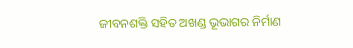ଜୀବନଶକ୍ତି ସହିତ ଅଖଣ୍ଡ ଭୂଭାଗର ନିର୍ମାଣ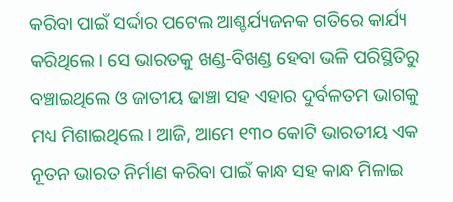କରିବା ପାଇଁ ସର୍ଦ୍ଦାର ପଟେଲ ଆଶ୍ଚର୍ଯ୍ୟଜନକ ଗତିରେ କାର୍ଯ୍ୟ କରିଥିଲେ। ସେ ଭାରତକୁ ଖଣ୍ଡ-ବିଖଣ୍ଡ ହେବା ଭଳି ପରିସ୍ଥିତିରୁ ବଞ୍ଚାଇଥିଲେ ଓ ଜାତୀୟ ଢାଞ୍ଚା ସହ ଏହାର ଦୁର୍ବଳତମ ଭାଗକୁ ମଧ୍ୟ ମିଶାଇଥିଲେ। ଆଜି, ଆମେ ୧୩୦ କୋଟି ଭାରତୀୟ ଏକ ନୂତନ ଭାରତ ନିର୍ମାଣ କରିବା ପାଇଁ କାନ୍ଧ ସହ କାନ୍ଧ ମିଳାଇ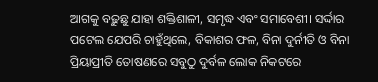ଆଗକୁ ବଢ଼ୁଛୁ ଯାହା ଶକ୍ତିଶାଳୀ, ସମୃଦ୍ଧ ଏବଂ ସମାବେଶୀ। ସର୍ଦ୍ଦାର ପଟେଲ ଯେପରି ଚାହୁଁଥିଲେ, ବିକାଶର ଫଳ, ବିନା ଦୁର୍ନୀତି ଓ ବିନା ପ୍ରିୟାପ୍ରୀତି ତୋଷଣରେ ସବୁଠୁ ଦୁର୍ବଳ ଲୋକ ନିକଟରେ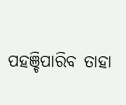ପହଞ୍ଚିପାରିବ ତାହା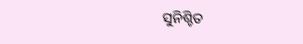ସୁନିଶ୍ଚିତ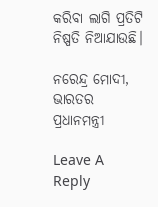କରିବା ଲାଗି ପ୍ରତିଟି ନିଷ୍ପତି ନିଆଯାଉଛି।

ନରେନ୍ଦ୍ର ମୋଦୀ, ଭାରତର ପ୍ରଧାନମନ୍ତ୍ରୀ

Leave A Reply